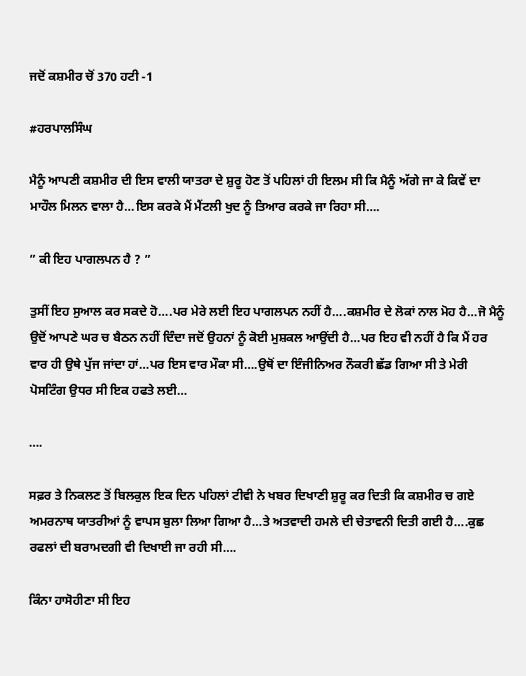ਜਦੋਂ ਕਸ਼ਮੀਰ ਚੋਂ 370 ਹਟੀ -1

#ਹਰਪਾਲਸਿੰਘ

ਮੈਨੂੰ ਆਪਣੀ ਕਸ਼ਮੀਰ ਦੀ ਇਸ ਵਾਲੀ ਯਾਤਰਾ ਦੇ ਸ਼ੁਰੂ ਹੋਣ ਤੋਂ ਪਹਿਲਾਂ ਹੀ ਇਲਮ ਸੀ ਕਿ ਮੈਨੂੰ ਅੱਗੇ ਜਾ ਕੇ ਕਿਵੇਂ ਦਾ ਮਾਹੌਲ ਮਿਲਨ ਵਾਲਾ ਹੈ…ਇਸ ਕਰਕੇ ਮੈਂ ਮੈਂਟਲੀ ਖੁਦ ਨੂੰ ਤਿਆਰ ਕਰਕੇ ਜਾ ਰਿਹਾ ਸੀ….

” ਕੀ ਇਹ ਪਾਗਲਪਨ ਹੈ ? ”

ਤੁਸੀਂ ਇਹ ਸੁਆਲ ਕਰ ਸਕਦੇ ਹੋ….ਪਰ ਮੇਰੇ ਲਈ ਇਹ ਪਾਗਲਪਨ ਨਹੀਂ ਹੈ….ਕਸ਼ਮੀਰ ਦੇ ਲੋਕਾਂ ਨਾਲ ਮੋਹ ਹੈ…ਜੋ ਮੈਨੂੰ ਉਦੋਂ ਆਪਣੇ ਘਰ ਚ ਬੈਠਨ ਨਹੀਂ ਦਿੰਦਾ ਜਦੋਂ ਉਹਨਾਂ ਨੂੰ ਕੋਈ ਮੁਸ਼ਕਲ ਆਉਂਦੀ ਹੈ…ਪਰ ਇਹ ਵੀ ਨਹੀਂ ਹੈ ਕਿ ਮੈਂ ਹਰ ਵਾਰ ਹੀ ਉਥੇ ਪੁੱਜ ਜਾਂਦਾ ਹਾਂ…ਪਰ ਇਸ ਵਾਰ ਮੌਕਾ ਸੀ….ਉਥੋਂ ਦਾ ਇੰਜੀਨਿਅਰ ਨੌਕਰੀ ਛੱਡ ਗਿਆ ਸੀ ਤੇ ਮੇਰੀ ਪੋਸਟਿੰਗ ਉਧਰ ਸੀ ਇਕ ਹਫਤੇ ਲਈ…

….

ਸਫ਼ਰ ਤੇ ਨਿਕਲਣ ਤੋਂ ਬਿਲਕੁਲ ਇਕ ਦਿਨ ਪਹਿਲਾਂ ਟੀਵੀ ਨੇ ਖਬਰ ਦਿਖਾਣੀ ਸ਼ੁਰੂ ਕਰ ਦਿਤੀ ਕਿ ਕਸ਼ਮੀਰ ਚ ਗਏ ਅਮਰਨਾਥ ਯਾਤਰੀਆਂ ਨੂੰ ਵਾਪਸ ਬੁਲਾ ਲਿਆ ਗਿਆ ਹੈ…ਤੇ ਅਤਵਾਦੀ ਹਮਲੇ ਦੀ ਚੇਤਾਵਨੀ ਦਿਤੀ ਗਈ ਹੈ….ਕੁਛ ਰਫਲਾਂ ਦੀ ਬਰਾਮਦਗੀ ਵੀ ਦਿਖਾਈ ਜਾ ਰਹੀ ਸੀ….

ਕਿੰਨਾ ਹਾਸੋਹੀਣਾ ਸੀ ਇਹ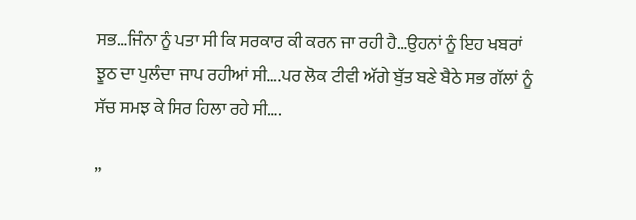ਸਭ…ਜਿੰਨਾ ਨੂੰ ਪਤਾ ਸੀ ਕਿ ਸਰਕਾਰ ਕੀ ਕਰਨ ਜਾ ਰਹੀ ਹੈ…ਉਹਨਾਂ ਨੂੰ ਇਹ ਖਬਰਾਂ ਝੂਠ ਦਾ ਪੁਲੰਦਾ ਜਾਪ ਰਹੀਆਂ ਸੀ….ਪਰ ਲੋਕ ਟੀਵੀ ਅੱਗੇ ਬੁੱਤ ਬਣੇ ਬੈਠੇ ਸਭ ਗੱਲਾਂ ਨੂੰ ਸੱਚ ਸਮਝ ਕੇ ਸਿਰ ਹਿਲਾ ਰਹੇ ਸੀ….

”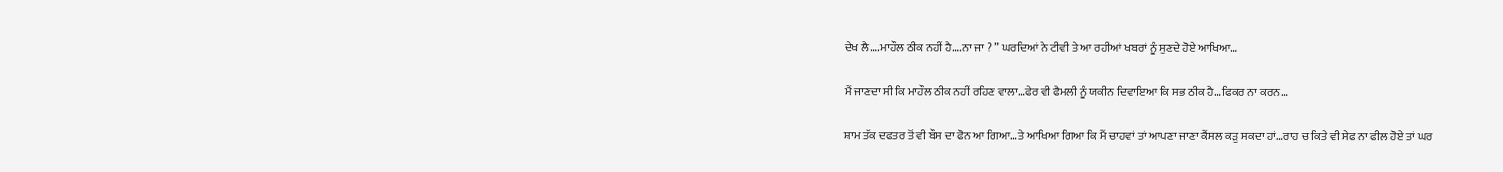ਦੇਖ ਲੈ….ਮਾਹੌਲ ਠੀਕ ਨਹੀਂ ਹੈ….ਨਾ ਜਾ ? ” ਘਰਦਿਆਂ ਨੇ ਟੀਵੀ ਤੇ ਆ ਰਹੀਆਂ ਖਬਰਾਂ ਨੂੰ ਸੁਣਦੇ ਹੋਏ ਆਖਿਆ…

ਮੈਂ ਜਾਣਦਾ ਸੀ ਕਿ ਮਾਹੌਲ ਠੀਕ ਨਹੀਂ ਰਹਿਣ ਵਾਲਾ…ਫੇਰ ਵੀ ਫੈਮਲੀ ਨੂੰ ਯਕੀਨ ਦਿਵਾਇਆ ਕਿ ਸਭ ਠੀਕ ਹੈ…ਫਿਕਰ ਨਾ ਕਰਨ…

ਸ਼ਾਮ ਤੱਕ ਦਫਤਰ ਤੋਂ ਵੀ ਬੌਸ ਦਾ ਫੋਨ ਆ ਗਿਆ…ਤੇ ਆਖਿਆ ਗਿਆ ਕਿ ਮੈਂ ਚਾਹਵਾਂ ਤਾਂ ਆਪਣਾ ਜਾਣਾ ਕੈਂਸਲ ਕੜੁ ਸਕਦਾ ਹਾਂ…ਰਾਹ ਚ ਕਿਤੇ ਵੀ ਸੇਫ ਨਾ ਫੀਲ ਹੋਏ ਤਾਂ ਘਰ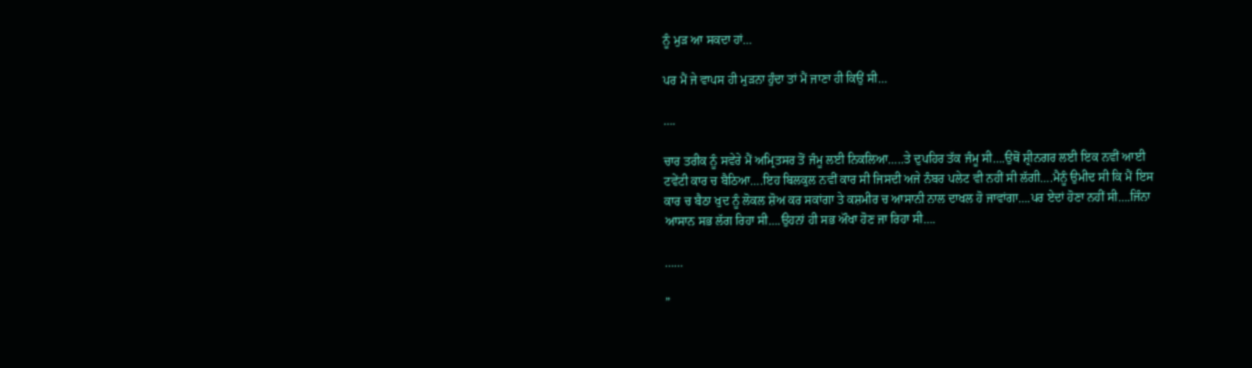ਨੂੰ ਮੁੜ ਆ ਸਕਦਾ ਹਾਂ…

ਪਰ ਮੈਂ ਜੇ ਵਾਪਸ ਹੀ ਮੁੜਨਾ ਹੁੰਦਾ ਤਾਂ ਮੈਂ ਜਾਣਾ ਹੀ ਕਿਉਂ ਸੀ…

….

ਚਾਰ ਤਰੀਕ ਨੂੰ ਸਵੇਰੇ ਮੈਂ ਅਮ੍ਰਿਤਸਰ ਤੋਂ ਜੰਮੂ ਲਈ ਨਿਕਲਿਆ…..ਤੇ ਦੁਪਹਿਰ ਤੱਕ ਜੰਮੂ ਸੀ….ਉਥੋਂ ਸ਼੍ਰੀਨਗਰ ਲਈ ਇਕ ਨਵੀਂ ਆਈ ਟਵੇਂਟੀ ਕਾਰ ਚ ਬੈਠਿਆ….ਇਹ ਬਿਲਕੁਲ ਨਵੀਂ ਕਾਰ ਸੀ ਜਿਸਦੀ ਅਜੇ ਨੰਬਰ ਪਲੇਟ ਵੀ ਨਹੀਂ ਸੀ ਲੱਗੀ….ਮੈਨੂੰ ਉਮੀਦ ਸੀ ਕਿ ਮੈਂ ਇਸ ਕਾਰ ਚ ਬੈਠਾ ਖੁਦ ਨੂੰ ਲੋਕਲ ਸ਼ੋਅ ਕਰ ਸਕਾਂਗਾ ਤੇ ਕਸ਼ਮੀਰ ਚ ਆਸਾਨੀ ਨਾਲ ਦਾਖਲ ਹੋ ਜਾਵਾਂਗਾ….ਪਰ ਏਦਾਂ ਹੋਣਾ ਨਹੀਂ ਸੀ….ਜਿੰਨਾ ਆਸਾਨ ਸਭ ਲੱਗ ਰਿਹਾ ਸੀ….ਉਹਨਾਂ ਹੀ ਸਭ ਔਖਾ ਹੋਣ ਜਾ ਰਿਹਾ ਸੀ….

……

”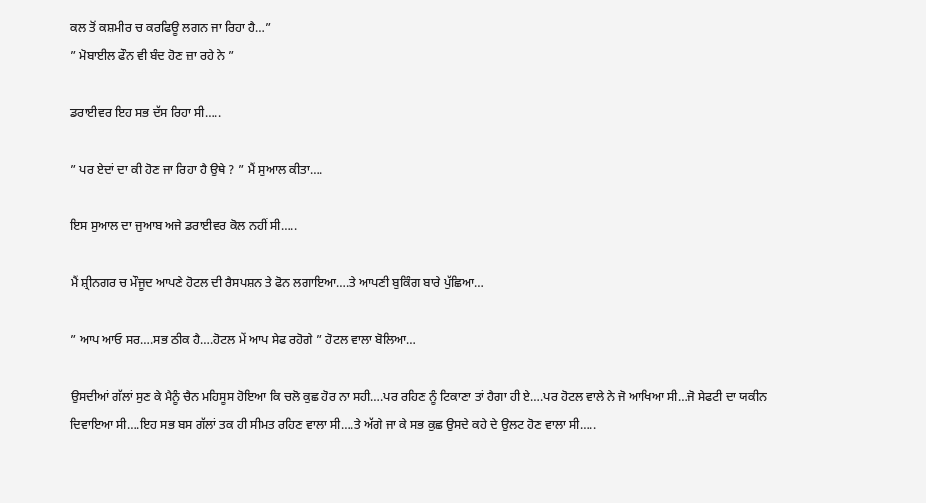ਕਲ ਤੋਂ ਕਸ਼ਮੀਰ ਚ ਕਰਫਿਊ ਲਗਨ ਜਾ ਰਿਹਾ ਹੈ…”
” ਮੋਬਾਈਲ ਫੌਨ ਵੀ ਬੰਦ ਹੋਣ ਜ਼ਾ ਰਹੇ ਨੇ ”

ਡਰਾਈਵਰ ਇਹ ਸਭ ਦੱਸ ਰਿਹਾ ਸੀ…..

” ਪਰ ਏਦਾਂ ਦਾ ਕੀ ਹੋਣ ਜਾ ਰਿਹਾ ਹੈ ਉਥੇ ? ” ਮੈਂ ਸੁਆਲ ਕੀਤਾ….

ਇਸ ਸੁਆਲ ਦਾ ਜੁਆਬ ਅਜੇ ਡਰਾਈਵਰ ਕੋਲ ਨਹੀਂ ਸੀ…..

ਮੈਂ ਸ਼੍ਰੀਨਗਰ ਚ ਮੌਜੂਦ ਆਪਣੇ ਹੋਟਲ ਦੀ ਰੈਸਪਸ਼ਨ ਤੇ ਫੋਨ ਲਗਾਇਆ….ਤੇ ਆਪਣੀ ਬੁਕਿੰਗ ਬਾਰੇ ਪੁੱਛਿਆ…

” ਆਪ ਆਓ ਸਰ….ਸਭ ਠੀਕ ਹੈ….ਹੋਟਲ ਮੇਂ ਆਪ ਸੇਫ ਰਹੋਗੇ ” ਹੋਟਲ ਵਾਲਾ ਬੋਲਿਆ…

ਉਸਦੀਆਂ ਗੱਲਾਂ ਸੁਣ ਕੇ ਮੈਨੂੰ ਚੈਨ ਮਹਿਸੂਸ ਹੋਇਆ ਕਿ ਚਲੋ ਕੁਛ ਹੋਰ ਨਾ ਸਹੀ….ਪਰ ਰਹਿਣ ਨੂੰ ਟਿਕਾਣਾ ਤਾਂ ਹੈਗਾ ਹੀ ਏ….ਪਰ ਹੋਟਲ ਵਾਲੇ ਨੇ ਜੋ ਆਖਿਆ ਸੀ…ਜੋ ਸੇਫਟੀ ਦਾ ਯਕੀਨ ਦਿਵਾਇਆ ਸੀ….ਇਹ ਸਭ ਬਸ ਗੱਲਾਂ ਤਕ ਹੀ ਸੀਮਤ ਰਹਿਣ ਵਾਲਾ ਸੀ….ਤੇ ਅੱਗੇ ਜਾ ਕੇ ਸਭ ਕੁਛ ਉਸਦੇ ਕਹੇ ਦੇ ਉਲਟ ਹੋਣ ਵਾਲਾ ਸੀ…..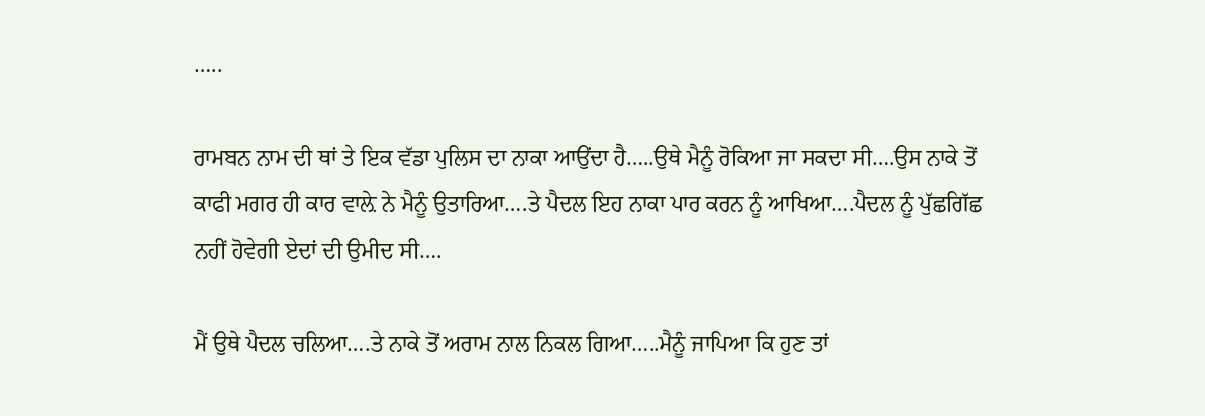…..

ਰਾਮਬਨ ਨਾਮ ਦੀ ਥਾਂ ਤੇ ਇਕ ਵੱਡਾ ਪੁਲਿਸ ਦਾ ਨਾਕਾ ਆਉਂਦਾ ਹੈ…..ਉਥੇ ਮੈਨੂੰ ਰੋਕਿਆ ਜਾ ਸਕਦਾ ਸੀ….ਉਸ ਨਾਕੇ ਤੋਂ ਕਾਫੀ ਮਗਰ ਹੀ ਕਾਰ ਵਾਲ਼ੇ ਨੇ ਮੈਨੂੰ ਉਤਾਰਿਆ….ਤੇ ਪੈਦਲ ਇਹ ਨਾਕਾ ਪਾਰ ਕਰਨ ਨੂੰ ਆਖਿਆ….ਪੈਦਲ ਨੂੰ ਪੁੱਛਗਿੱਛ ਨਹੀਂ ਹੋਵੇਗੀ ਏਦਾਂ ਦੀ ਉਮੀਦ ਸੀ….

ਮੈਂ ਉਥੇ ਪੈਦਲ ਚਲਿਆ….ਤੇ ਨਾਕੇ ਤੋਂ ਅਰਾਮ ਨਾਲ ਨਿਕਲ ਗਿਆ…..ਮੈਨੂੰ ਜਾਪਿਆ ਕਿ ਹੁਣ ਤਾਂ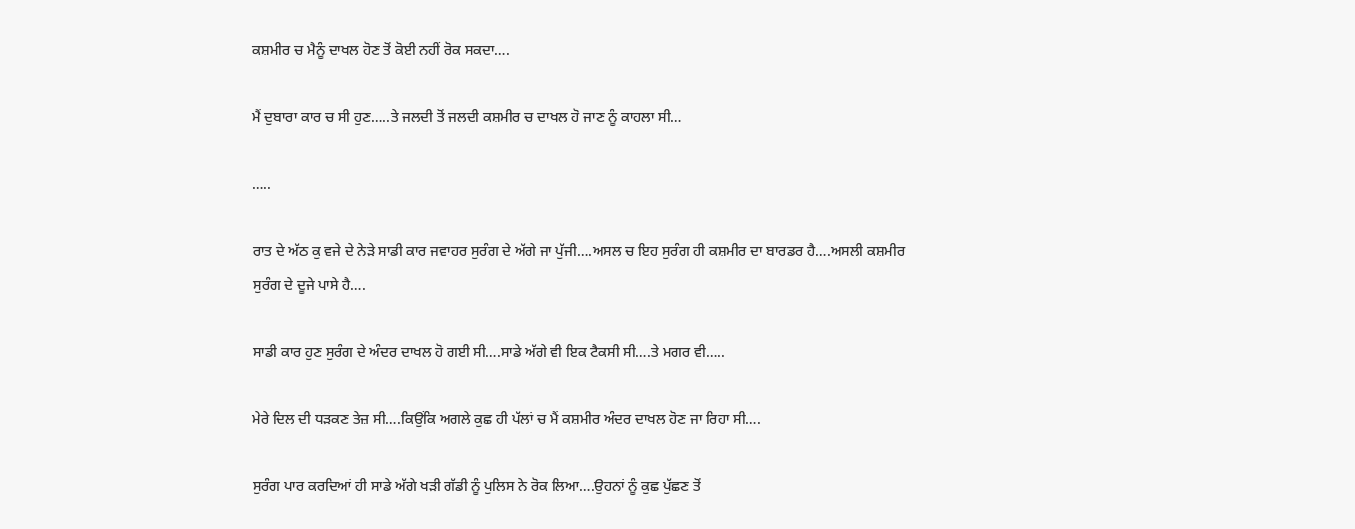ਕਸ਼ਮੀਰ ਚ ਮੈਨੂੰ ਦਾਖਲ ਹੋਣ ਤੋਂ ਕੋਈ ਨਹੀਂ ਰੋਕ ਸਕਦਾ….

ਮੈਂ ਦੁਬਾਰਾ ਕਾਰ ਚ ਸੀ ਹੁਣ…..ਤੇ ਜਲਦੀ ਤੋਂ ਜਲਦੀ ਕਸ਼ਮੀਰ ਚ ਦਾਖਲ ਹੋ ਜਾਣ ਨੂੰ ਕਾਹਲਾ ਸੀ…

…..

ਰਾਤ ਦੇ ਅੱਠ ਕੁ ਵਜੇ ਦੇ ਨੇੜੇ ਸਾਡੀ ਕਾਰ ਜਵਾਹਰ ਸੁਰੰਗ ਦੇ ਅੱਗੇ ਜਾ ਪੁੱਜੀ….ਅਸਲ ਚ ਇਹ ਸੁਰੰਗ ਹੀ ਕਸ਼ਮੀਰ ਦਾ ਬਾਰਡਰ ਹੈ….ਅਸਲੀ ਕਸ਼ਮੀਰ ਸੁਰੰਗ ਦੇ ਦੂਜੇ ਪਾਸੇ ਹੈ….

ਸਾਡੀ ਕਾਰ ਹੁਣ ਸੁਰੰਗ ਦੇ ਅੰਦਰ ਦਾਖਲ ਹੋ ਗਈ ਸੀ….ਸਾਡੇ ਅੱਗੇ ਵੀ ਇਕ ਟੈਕਸੀ ਸੀ….ਤੇ ਮਗਰ ਵੀ…..

ਮੇਰੇ ਦਿਲ ਦੀ ਧੜਕਣ ਤੇਜ਼ ਸੀ….ਕਿਉਂਕਿ ਅਗਲੇ ਕੁਛ ਹੀ ਪੱਲਾਂ ਚ ਮੈਂ ਕਸ਼ਮੀਰ ਅੰਦਰ ਦਾਖਲ ਹੋਣ ਜਾ ਰਿਹਾ ਸੀ….

ਸੁਰੰਗ ਪਾਰ ਕਰਦਿਆਂ ਹੀ ਸਾਡੇ ਅੱਗੇ ਖੜੀ ਗੱਡੀ ਨੂੰ ਪੁਲਿਸ ਨੇ ਰੋਕ ਲਿਆ….ਉਹਨਾਂ ਨੂੰ ਕੁਛ ਪੁੱਛਣ ਤੋਂ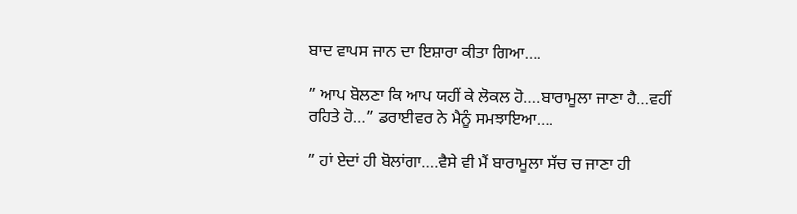ਬਾਦ ਵਾਪਸ ਜਾਨ ਦਾ ਇਸ਼ਾਰਾ ਕੀਤਾ ਗਿਆ….

” ਆਪ ਬੋਲਣਾ ਕਿ ਆਪ ਯਹੀਂ ਕੇ ਲੋਕਲ ਹੋ….ਬਾਰਾਮੂਲਾ ਜਾਣਾ ਹੈ…ਵਹੀਂ ਰਹਿਤੇ ਹੋ…” ਡਰਾਈਵਰ ਨੇ ਮੈਨੂੰ ਸਮਝਾਇਆ….

” ਹਾਂ ਏਦਾਂ ਹੀ ਬੋਲਾਂਗਾ….ਵੈਸੇ ਵੀ ਮੈਂ ਬਾਰਾਮੂਲਾ ਸੱਚ ਚ ਜਾਣਾ ਹੀ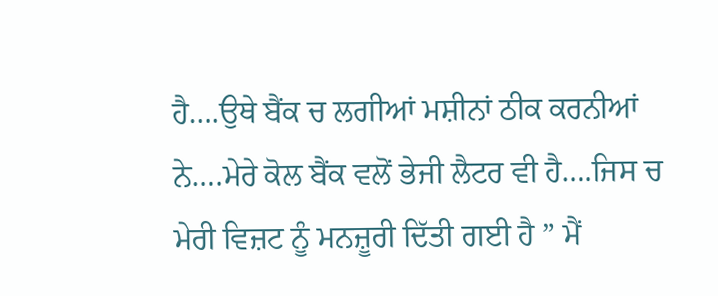ਹੈ….ਉਥੇ ਬੈਂਕ ਚ ਲਗੀਆਂ ਮਸ਼ੀਨਾਂ ਠੀਕ ਕਰਨੀਆਂ ਨੇ….ਮੇਰੇ ਕੋਲ ਬੈਂਕ ਵਲੋਂ ਭੇਜੀ ਲੈਟਰ ਵੀ ਹੈ….ਜਿਸ ਚ ਮੇਰੀ ਵਿਜ਼ਟ ਨੂੰ ਮਨਜ਼ੂਰੀ ਦਿੱਤੀ ਗਈ ਹੈ ” ਮੈਂ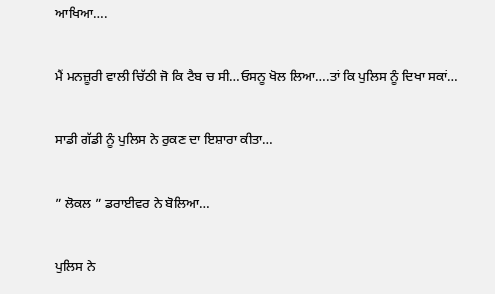ਆਖਿਆ….

ਮੈਂ ਮਨਜ਼ੂਰੀ ਵਾਲੀ ਚਿੱਠੀ ਜੋ ਕਿ ਟੈਬ ਚ ਸੀ…ਓਸਨੂ ਖੋਲ ਲਿਆ….ਤਾਂ ਕਿ ਪੁਲਿਸ ਨੂੰ ਦਿਖਾ ਸਕਾਂ…

ਸਾਡੀ ਗੱਡੀ ਨੂੰ ਪੁਲਿਸ ਨੇ ਰੁਕਣ ਦਾ ਇਸ਼ਾਰਾ ਕੀਤਾ…

” ਲੋਕਲ ” ਡਰਾਈਵਰ ਨੇ ਬੋਲਿਆ…

ਪੁਲਿਸ ਨੇ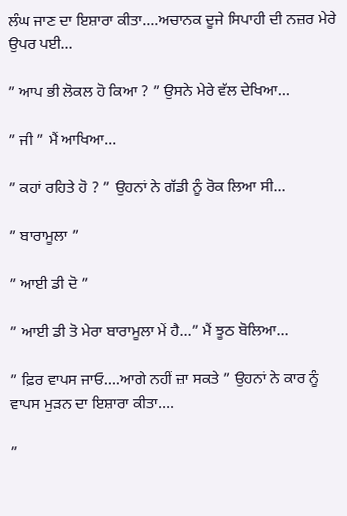ਲੰਘ ਜਾਣ ਦਾ ਇਸ਼ਾਰਾ ਕੀਤਾ….ਅਚਾਨਕ ਦੂਜੇ ਸਿਪਾਹੀ ਦੀ ਨਜ਼ਰ ਮੇਰੇ ਉਪਰ ਪਈ…

” ਆਪ ਭੀ ਲੋਕਲ ਹੋ ਕਿਆ ? ” ਉਸਨੇ ਮੇਰੇ ਵੱਲ ਦੇਖਿਆ…

” ਜੀ ” ਮੈਂ ਆਖਿਆ…

” ਕਹਾਂ ਰਹਿਤੇ ਹੋ ? ” ਉਹਨਾਂ ਨੇ ਗੱਡੀ ਨੂੰ ਰੋਕ ਲਿਆ ਸੀ…

” ਬਾਰਾਮੂਲਾ ”

” ਆਈ ਡੀ ਦੋ ”

” ਆਈ ਡੀ ਤੋ ਮੇਰਾ ਬਾਰਾਮੂਲਾ ਮੇਂ ਹੈ…” ਮੈਂ ਝੂਠ ਬੋਲਿਆ…

” ਫ਼ਿਰ ਵਾਪਸ ਜਾਓ….ਆਗੇ ਨਹੀਂ ਜ਼ਾ ਸਕਤੇ ” ਉਹਨਾਂ ਨੇ ਕਾਰ ਨੂੰ ਵਾਪਸ ਮੁੜਨ ਦਾ ਇਸ਼ਾਰਾ ਕੀਤਾ….

”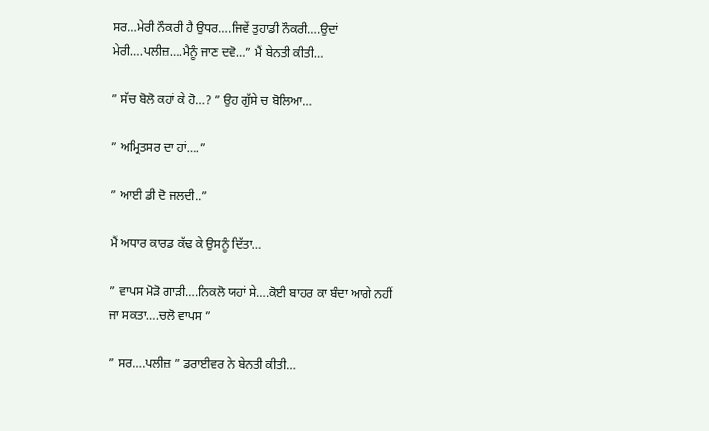ਸਰ…ਮੇਰੀ ਨੌਕਰੀ ਹੈ ਉਧਰ….ਜਿਵੇਂ ਤੁਹਾਡੀ ਨੌਕਰੀ….ਉਦਾਂ ਮੇਰੀ….ਪਲੀਜ਼….ਮੈਨੂੰ ਜਾਣ ਦਵੋ…” ਮੈਂ ਬੇਨਤੀ ਕੀਤੀ…

” ਸੱਚ ਬੋਲੋ ਕਹਾਂ ਕੇ ਹੋ…? ” ਉਹ ਗੁੱਸੇ ਚ ਬੋਲਿਆ…

” ਅਮ੍ਰਿਤਸਰ ਦਾ ਹਾਂ….”

” ਆਈ ਡੀ ਦੋ ਜਲਦੀ..”

ਮੈਂ ਅਧਾਰ ਕਾਰਡ ਕੱਢ ਕੇ ਉਸਨੂੰ ਦਿੱਤਾ…

” ਵਾਪਸ ਮੋੜੋ ਗਾੜੀ….ਨਿਕਲੋ ਯਹਾਂ ਸੇ….ਕੋਈ ਬਾਹਰ ਕਾ ਬੰਦਾ ਆਗੇ ਨਹੀਂ ਜਾ ਸਕਤਾ….ਚਲੋ ਵਾਪਸ ”

” ਸਰ….ਪਲੀਜ਼ ” ਡਰਾਈਵਰ ਨੇ ਬੇਨਤੀ ਕੀਤੀ…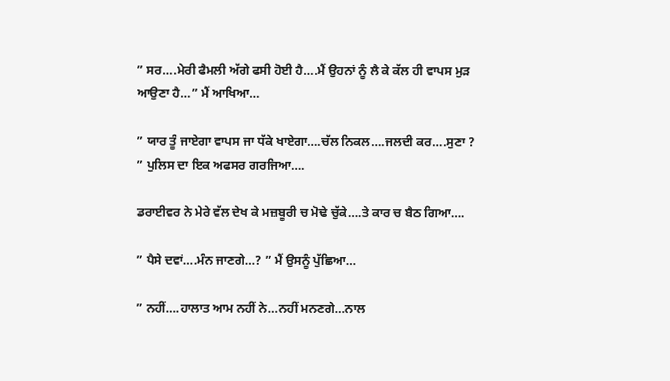” ਸਰ….ਮੇਰੀ ਫੈਮਲੀ ਅੱਗੇ ਫਸੀ ਹੋਈ ਹੈ….ਮੈਂ ਉਹਨਾਂ ਨੂੰ ਲੈ ਕੇ ਕੱਲ ਹੀ ਵਾਪਸ ਮੁੜ ਆਉਣਾ ਹੈ…” ਮੈਂ ਆਖਿਆ…

” ਯਾਰ ਤੂੰ ਜਾਏਗਾ ਵਾਪਸ ਜਾ ਧੱਕੇ ਖਾਏਗਾ….ਚੱਲ ਨਿਕਲ….ਜਲਦੀ ਕਰ….ਸੁਣਾ ? ” ਪੁਲਿਸ ਦਾ ਇਕ ਅਫਸਰ ਗਰਜਿਆ….

ਡਰਾਈਵਰ ਨੇ ਮੇਰੇ ਵੱਲ ਦੇਖ ਕੇ ਮਜ਼ਬੂਰੀ ਚ ਮੋਢੇ ਚੁੱਕੇ….ਤੇ ਕਾਰ ਚ ਬੈਠ ਗਿਆ….

” ਪੈਸੇ ਦਵਾਂ….ਮੰਨ ਜਾਣਗੇ…? ” ਮੈਂ ਉਸਨੂੰ ਪੁੱਛਿਆ…

” ਨਹੀਂ….ਹਾਲਾਤ ਆਮ ਨਹੀਂ ਨੇ…ਨਹੀਂ ਮਨਣਗੇ…ਨਾਲ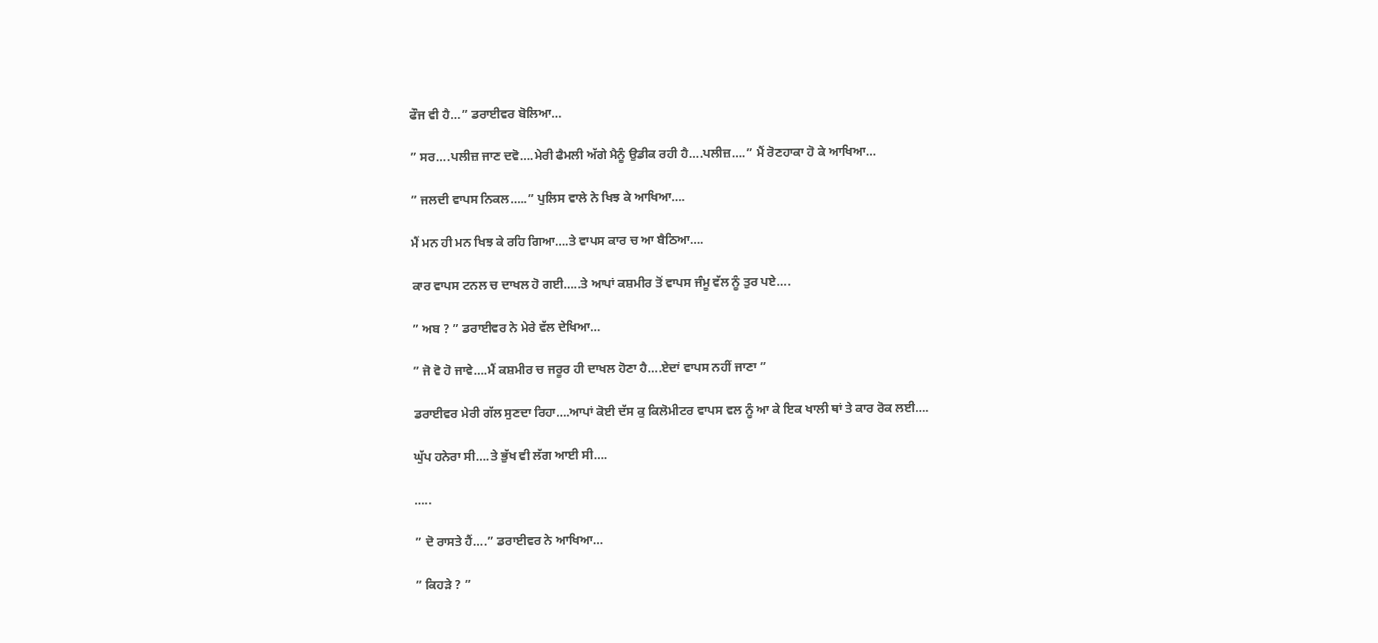ਫੌਜ ਵੀ ਹੈ…” ਡਰਾਈਵਰ ਬੋਲਿਆ…

” ਸਰ….ਪਲੀਜ਼ ਜਾਣ ਦਵੋ….ਮੇਰੀ ਫੈਮਲੀ ਅੱਗੇ ਮੈਨੂੰ ਉਡੀਕ ਰਹੀ ਹੈ….ਪਲੀਜ਼….” ਮੈਂ ਰੋਣਹਾਕਾ ਹੋ ਕੇ ਆਖਿਆ…

” ਜਲਦੀ ਵਾਪਸ ਨਿਕਲ…..” ਪੁਲਿਸ ਵਾਲੇ ਨੇ ਖਿਝ ਕੇ ਆਖਿਆ….

ਮੈਂ ਮਨ ਹੀ ਮਨ ਖਿਝ ਕੇ ਰਹਿ ਗਿਆ….ਤੇ ਵਾਪਸ ਕਾਰ ਚ ਆ ਬੈਠਿਆ….

ਕਾਰ ਵਾਪਸ ਟਨਲ ਚ ਦਾਖਲ ਹੋ ਗਈ…..ਤੇ ਆਪਾਂ ਕਸ਼ਮੀਰ ਤੋਂ ਵਾਪਸ ਜੰਮੂ ਵੱਲ ਨੂੰ ਤੁਰ ਪਏ….

” ਅਬ ? ” ਡਰਾਈਵਰ ਨੇ ਮੇਰੇ ਵੱਲ ਦੇਖਿਆ…

” ਜੋ ਵੋ ਹੋ ਜਾਵੇ….ਮੈਂ ਕਸ਼ਮੀਰ ਚ ਜਰੂਰ ਹੀ ਦਾਖਲ ਹੋਣਾ ਹੈ….ਏਦਾਂ ਵਾਪਸ ਨਹੀਂ ਜਾਣਾ ”

ਡਰਾਈਵਰ ਮੇਰੀ ਗੱਲ ਸੁਣਦਾ ਰਿਹਾ….ਆਪਾਂ ਕੋਈ ਦੱਸ ਕੁ ਕਿਲੋਮੀਟਰ ਵਾਪਸ ਵਲ ਨੂੰ ਆ ਕੇ ਇਕ ਖਾਲੀ ਥਾਂ ਤੇ ਕਾਰ ਰੋਕ ਲਈ….

ਘੁੱਪ ਹਨੇਰਾ ਸੀ….ਤੇ ਭੁੱਖ ਵੀ ਲੱਗ ਆਈ ਸੀ….

…..

” ਦੋ ਰਾਸਤੇ ਹੈਂ….” ਡਰਾਈਵਰ ਨੇ ਆਖਿਆ…

” ਕਿਹੜੇ ? ”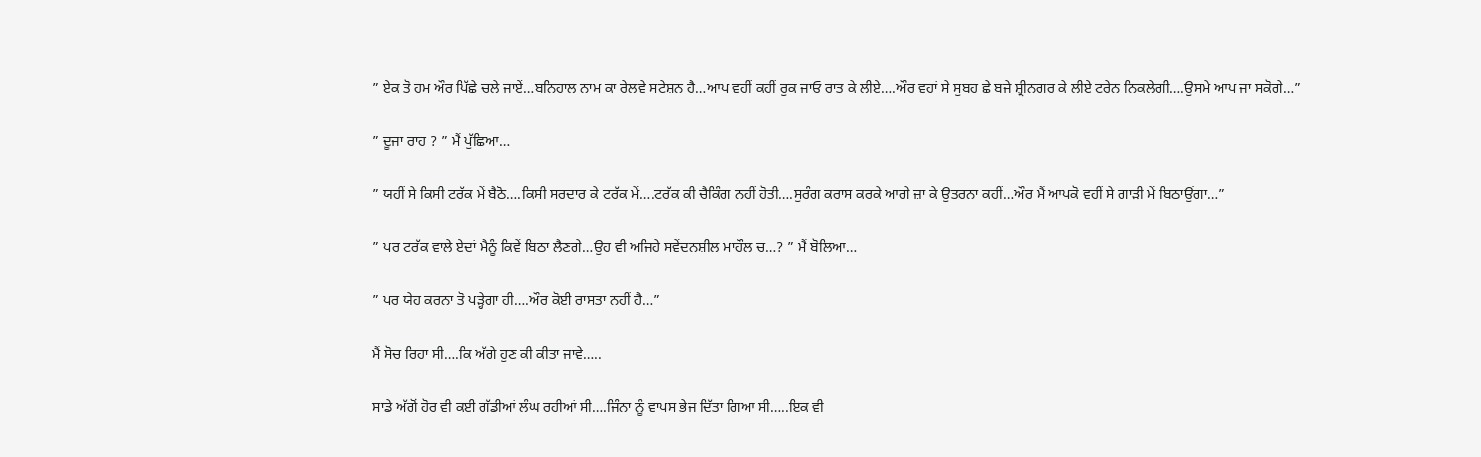” ਏਕ ਤੋ ਹਮ ਔਰ ਪਿੱਛੇ ਚਲੇ ਜਾਏਂ…ਬਨਿਹਾਲ ਨਾਮ ਕਾ ਰੇਲਵੇ ਸਟੇਸ਼ਨ ਹੈ…ਆਪ ਵਹੀਂ ਕਹੀਂ ਰੁਕ ਜਾਓ ਰਾਤ ਕੇ ਲੀਏ….ਔਰ ਵਹਾਂ ਸੇ ਸੁਬਹ ਛੇ ਬਜੇ ਸ਼੍ਰੀਨਗਰ ਕੇ ਲੀਏ ਟਰੇਨ ਨਿਕਲੇਗੀ….ਉਸਮੇ ਆਪ ਜਾ ਸਕੋਗੇ…”

” ਦੂਜਾ ਰਾਹ ? ” ਮੈਂ ਪੁੱਛਿਆ…

” ਯਹੀਂ ਸੇ ਕਿਸੀ ਟਰੱਕ ਮੇਂ ਬੈਠੋ….ਕਿਸੀ ਸਰਦਾਰ ਕੇ ਟਰੱਕ ਮੇਂ….ਟਰੱਕ ਕੀ ਚੈਕਿੰਗ ਨਹੀਂ ਹੋਤੀ….ਸੁਰੰਗ ਕਰਾਸ ਕਰਕੇ ਆਗੇ ਜ਼ਾ ਕੇ ਉਤਰਨਾ ਕਹੀਂ…ਔਰ ਮੈਂ ਆਪਕੋ ਵਹੀਂ ਸੇ ਗਾੜੀ ਮੇਂ ਬਿਠਾਉਂਗਾ…”

” ਪਰ ਟਰੱਕ ਵਾਲੇ ਏਦਾਂ ਮੈਨੂੰ ਕਿਵੇਂ ਬਿਠਾ ਲੈਣਗੇ…ਉਹ ਵੀ ਅਜਿਹੇ ਸਵੇਂਦਨਸ਼ੀਲ ਮਾਹੌਲ ਚ…? ” ਮੈਂ ਬੋਲਿਆ…

” ਪਰ ਯੇਹ ਕਰਨਾ ਤੋ ਪੜ੍ਹੇਗਾ ਹੀ….ਔਰ ਕੋਈ ਰਾਸਤਾ ਨਹੀਂ ਹੈ…”

ਮੈਂ ਸੋਚ ਰਿਹਾ ਸੀ….ਕਿ ਅੱਗੇ ਹੁਣ ਕੀ ਕੀਤਾ ਜਾਵੇ…..

ਸਾਡੇ ਅੱਗੋਂ ਹੋਰ ਵੀ ਕਈ ਗੱਡੀਆਂ ਲੰਘ ਰਹੀਆਂ ਸੀ….ਜਿੰਨਾ ਨੂੰ ਵਾਪਸ ਭੇਜ ਦਿੱਤਾ ਗਿਆ ਸੀ…..ਇਕ ਵੀ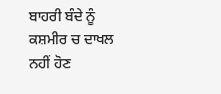ਬਾਹਰੀ ਬੰਦੇ ਨੂੰ ਕਸ਼ਮੀਰ ਚ ਦਾਖਲ ਨਹੀਂ ਹੋਣ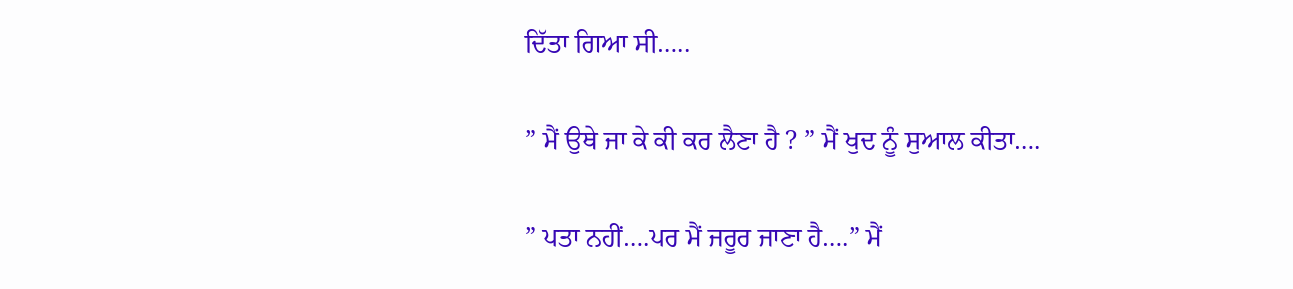ਦਿੱਤਾ ਗਿਆ ਸੀ…..

” ਮੈਂ ਉਥੇ ਜਾ ਕੇ ਕੀ ਕਰ ਲੈਣਾ ਹੈ ? ” ਮੈਂ ਖੁਦ ਨੂੰ ਸੁਆਲ ਕੀਤਾ….

” ਪਤਾ ਨਹੀਂ….ਪਰ ਮੈਂ ਜਰੂਰ ਜਾਣਾ ਹੈ….” ਮੈਂ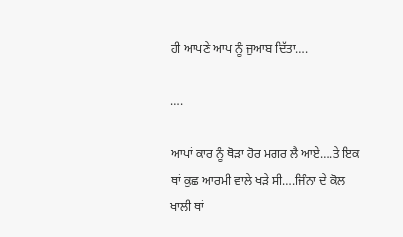ਹੀ ਆਪਣੇ ਆਪ ਨੂੰ ਜੁਆਬ ਦਿੱਤਾ….

….

ਆਪਾਂ ਕਾਰ ਨੂੰ ਥੋੜਾ ਹੋਰ ਮਗਰ ਲੈ ਆਏ….ਤੇ ਇਕ ਥਾਂ ਕੁਛ ਆਰਮੀ ਵਾਲੇ ਖੜੇ ਸੀ….ਜਿੰਨਾ ਦੇ ਕੋਲ ਖਾਲੀ ਥਾਂ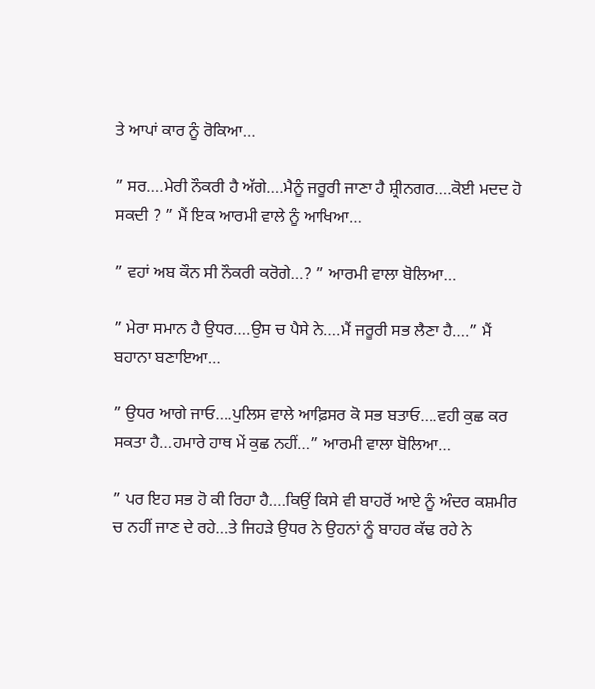ਤੇ ਆਪਾਂ ਕਾਰ ਨੂੰ ਰੋਕਿਆ…

” ਸਰ….ਮੇਰੀ ਨੌਕਰੀ ਹੈ ਅੱਗੇ….ਮੈਨੂੰ ਜਰੂਰੀ ਜਾਣਾ ਹੈ ਸ਼੍ਰੀਨਗਰ….ਕੋਈ ਮਦਦ ਹੋ ਸਕਦੀ ? ” ਮੈਂ ਇਕ ਆਰਮੀ ਵਾਲੇ ਨੂੰ ਆਖਿਆ…

” ਵਹਾਂ ਅਬ ਕੌਨ ਸੀ ਨੌਕਰੀ ਕਰੋਗੇ…? ” ਆਰਮੀ ਵਾਲਾ ਬੋਲਿਆ…

” ਮੇਰਾ ਸਮਾਨ ਹੈ ਉਧਰ….ਉਸ ਚ ਪੈਸੇ ਨੇ….ਮੈਂ ਜਰੂਰੀ ਸਭ ਲੈਣਾ ਹੈ….” ਮੈਂ ਬਹਾਨਾ ਬਣਾਇਆ…

” ਉਧਰ ਆਗੇ ਜਾਓ….ਪੁਲਿਸ ਵਾਲੇ ਆਫ਼ਿਸਰ ਕੋ ਸਭ ਬਤਾਓ….ਵਹੀ ਕੁਛ ਕਰ ਸਕਤਾ ਹੈ…ਹਮਾਰੇ ਹਾਥ ਮੇਂ ਕੁਛ ਨਹੀਂ…” ਆਰਮੀ ਵਾਲਾ ਬੋਲਿਆ…

” ਪਰ ਇਹ ਸਭ ਹੋ ਕੀ ਰਿਹਾ ਹੈ….ਕਿਉਂ ਕਿਸੇ ਵੀ ਬਾਹਰੋਂ ਆਏ ਨੂੰ ਅੰਦਰ ਕਸ਼ਮੀਰ ਚ ਨਹੀਂ ਜਾਣ ਦੇ ਰਹੇ…ਤੇ ਜਿਹੜੇ ਉਧਰ ਨੇ ਉਹਨਾਂ ਨੂੰ ਬਾਹਰ ਕੱਢ ਰਹੇ ਨੇ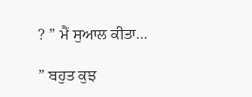? ” ਮੈਂ ਸੁਆਲ ਕੀਤਾ…

” ਬਹੁਤ ਕੁਝ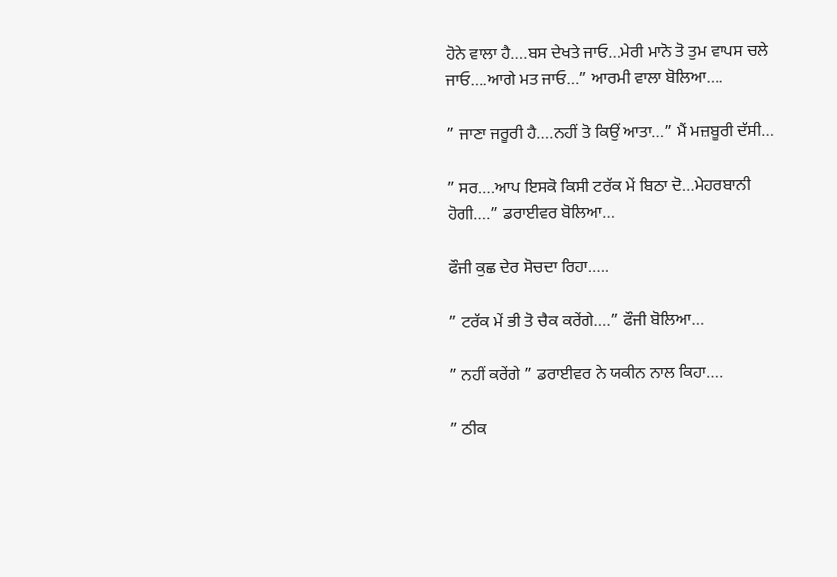ਹੋਨੇ ਵਾਲਾ ਹੈ….ਬਸ ਦੇਖਤੇ ਜਾਓ…ਮੇਰੀ ਮਾਨੋ ਤੋ ਤੁਮ ਵਾਪਸ ਚਲੇ ਜਾਓ….ਆਗੇ ਮਤ ਜਾਓ…” ਆਰਮੀ ਵਾਲਾ ਬੋਲਿਆ….

” ਜਾਣਾ ਜਰੂਰੀ ਹੈ….ਨਹੀਂ ਤੋ ਕਿਉਂ ਆਤਾ…” ਮੈਂ ਮਜ਼ਬੂਰੀ ਦੱਸੀ…

” ਸਰ….ਆਪ ਇਸਕੋ ਕਿਸੀ ਟਰੱਕ ਮੇਂ ਬਿਠਾ ਦੋ…ਮੇਹਰਬਾਨੀ ਹੋਗੀ….” ਡਰਾਈਵਰ ਬੋਲਿਆ…

ਫੌਜੀ ਕੁਛ ਦੇਰ ਸੋਚਦਾ ਰਿਹਾ…..

” ਟਰੱਕ ਮੇਂ ਭੀ ਤੋ ਚੈਕ ਕਰੇਂਗੇ….” ਫੌਜੀ ਬੋਲਿਆ…

” ਨਹੀਂ ਕਰੇਂਗੇ ” ਡਰਾਈਵਰ ਨੇ ਯਕੀਨ ਨਾਲ ਕਿਹਾ….

” ਠੀਕ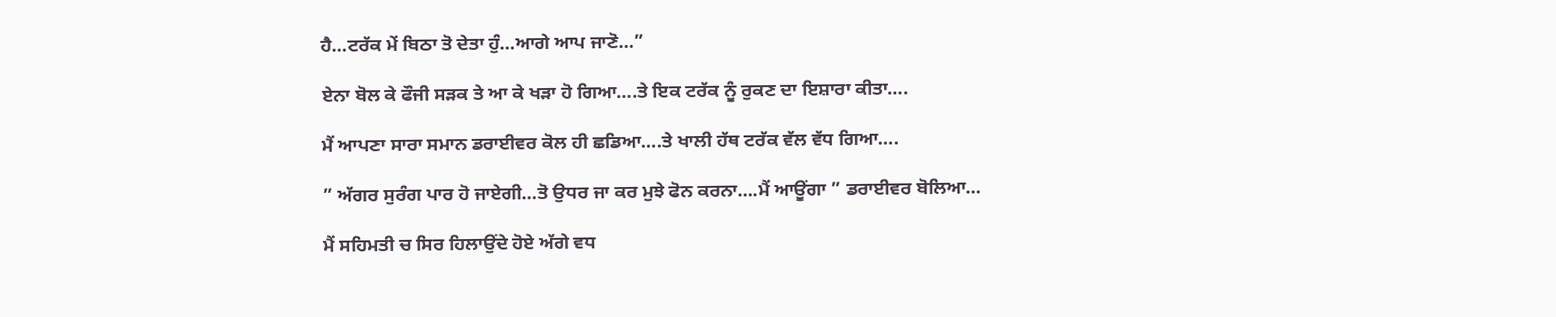ਹੈ…ਟਰੱਕ ਮੇਂ ਬਿਠਾ ਤੋ ਦੇਤਾ ਹੁੰ…ਆਗੇ ਆਪ ਜਾਣੋ…”

ਏਨਾ ਬੋਲ ਕੇ ਫੌਜੀ ਸੜਕ ਤੇ ਆ ਕੇ ਖੜਾ ਹੋ ਗਿਆ….ਤੇ ਇਕ ਟਰੱਕ ਨੂੰ ਰੁਕਣ ਦਾ ਇਸ਼ਾਰਾ ਕੀਤਾ….

ਮੈਂ ਆਪਣਾ ਸਾਰਾ ਸਮਾਨ ਡਰਾਈਵਰ ਕੋਲ ਹੀ ਛਡਿਆ….ਤੇ ਖਾਲੀ ਹੱਥ ਟਰੱਕ ਵੱਲ ਵੱਧ ਗਿਆ….

” ਅੱਗਰ ਸੁਰੰਗ ਪਾਰ ਹੋ ਜਾਏਗੀ…ਤੋ ਉਧਰ ਜਾ ਕਰ ਮੁਝੇ ਫੋਨ ਕਰਨਾ….ਮੈਂ ਆਊਂਗਾ ” ਡਰਾਈਵਰ ਬੋਲਿਆ…

ਮੈਂ ਸਹਿਮਤੀ ਚ ਸਿਰ ਹਿਲਾਉਂਦੇ ਹੋਏ ਅੱਗੇ ਵਧ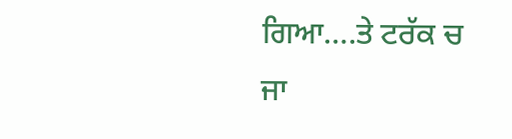ਗਿਆ….ਤੇ ਟਰੱਕ ਚ ਜਾ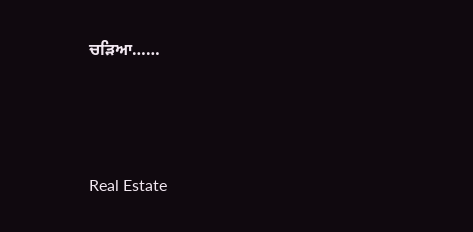ਚੜਿਆ……





Real Estate